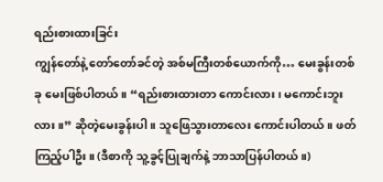ရည်းစားထားခြင်း
ကျွန်တော်နဲ့ တော်တော်ခင်တဲ့ အစ်မကြီးတစ်ယောက်ကို… မေးခွန်းတစ်ခု မေးဖြစ်ပါတယ်။ “ရည်းစားထားတာ ကောင်းလား၊ မကောင်းဘူးလား။” ဆိုတဲ့မေးခွန်းပါ။ သူဖြေသွားတာလေး ကောင်းပါတယ်။ ဖတ်ကြည့်ပါဦး။ (ဒီစာကို သူ့ခွင့်ပြုချက်နဲ့ ဘာသာပြန်ပါတယ်။)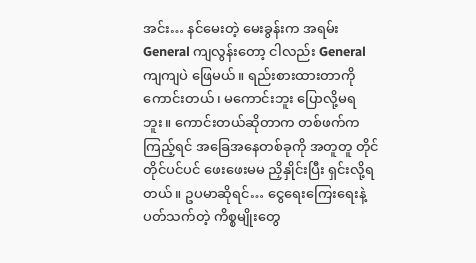အင်း… နင်မေးတဲ့ မေးခွန်းက အရမ်း General ကျလွန်းတော့ ငါလည်း General ကျကျပဲ ဖြေမယ်။ ရည်းစားထားတာကို ကောင်းတယ်၊ မကောင်းဘူး ပြောလို့မရဘူး။ ကောင်းတယ်ဆိုတာက တစ်ဖက်ကကြည့်ရင် အခြေအနေတစ်ခုကို အတူတူ တိုင်တိုင်ပင်ပင် ဖေးဖေးမမ ညှိနှိုင်းပြီး ရှင်းလို့ရတယ်။ ဥပမာဆိုရင်… ငွေရေးကြေးရေးနဲ့ပတ်သက်တဲ့ ကိစ္စမျိုးတွေ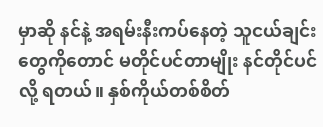မှာဆို နင်နဲ့ အရမ်းနီးကပ်နေတဲ့ သူငယ်ချင်းတွေကိုတောင် မတိုင်ပင်တာမျိုး နင်တိုင်ပင်လို့ ရတယ်။ နှစ်ကိုယ်တစ်စိတ်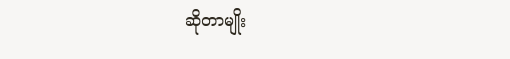ဆိုတာမျိုး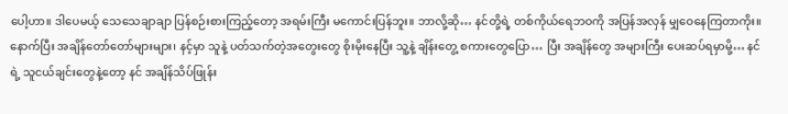ပေါ့ဟာ။ ဒါပေမယ့် သေသေချာချာ ပြန်စဉ်းစားကြည့်တော့ အရမ်းကြီး မကောင်းပြန်ဘူး။ ဘာလို့ဆို… နင်တို့ရဲ့ တစ်ကိုယ်ရေဘဝကို အပြန်အလှန် မျှဝေနေကြတာကိုး။
နောက်ပြီး အချိန်တော်တော်များများ၊ နင့်မှာ သူနဲ့ ပတ်သက်တဲ့အတွေးတွေ စိုးမိုးနေပြီး သူ့နဲ့ ချိန်းတွေ့ စကားတွေပြော… ပြီး အချိန်တွေ အများကြီး ပေးဆပ်ရမှာမို့… နင်ရဲ့ သူငယ်ချင်းတွေနဲ့တော့ နင် အချိန်သိပ်ဖြုန်း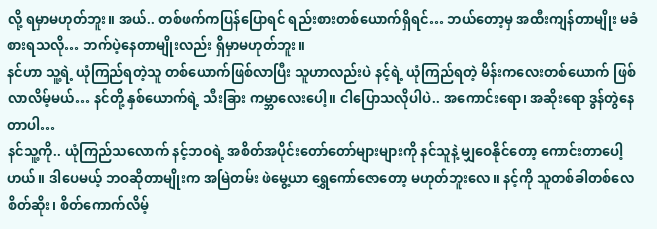လို့ ရမှာမဟုတ်ဘူး။ အယ်.. တစ်ဖက်ကပြန်ပြောရင် ရည်းစားတစ်ယောက်ရှိရင်… ဘယ်တော့မှ အထီးကျန်တာမျိုး မခံစားရသလို… ဘက်ပဲ့နေတာမျိုးလည်း ရှိမှာမဟုတ်ဘူး။
နင်ဟာ သူ့ရဲ့ ယုံကြည်ရတဲ့သူ တစ်ယောက်ဖြစ်လာပြီး သူဟာလည်းပဲ နင့်ရဲ့ ယုံကြည်ရတဲ့ မိန်းကလေးတစ်ယောက် ဖြစ်လာလိမ့်မယ်… နင်တို့ နှစ်ယောက်ရဲ့ သီးခြား ကမ္ဘာလေးပေါ့။ ငါပြောသလိုပါပဲ.. အကောင်းရော၊ အဆိုးရော ဒွန်တွဲနေတာပါ…
နင်သူ့ကို.. ယုံကြည်သလောက် နင့်ဘဝရဲ့ အစိတ်အပိုင်းတော်တော်များများကို နင်သူနဲ့ မျှဝေနိုင်တော့ ကောင်းတာပေါ့ဟယ်။ ဒါပေမယ့် ဘဝဆိုတာမျိုးက အမြဲတမ်း ဖဲမွေ့ယာ ရွှေကော်ဇောတော့ မဟုတ်ဘူးလေ။ နင့်ကို သူတစ်ခါတစ်လေ စိတ်ဆိုး၊ စိတ်ကောက်လိမ့်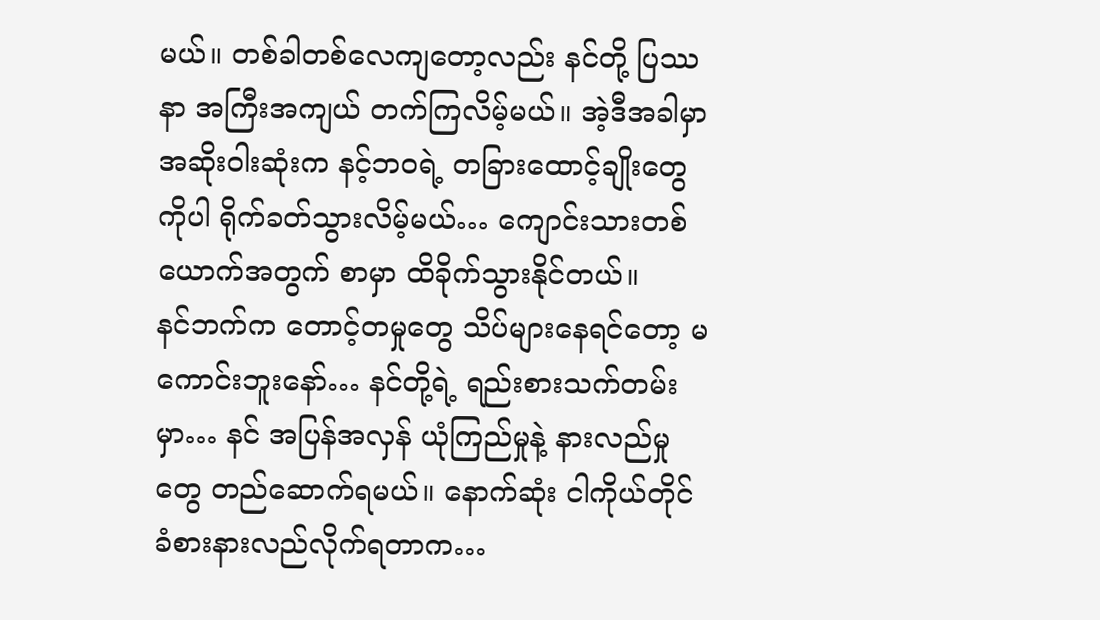မယ်။ တစ်ခါတစ်လေကျတော့လည်း နင်တို့ ပြဿနာ အကြီးအကျယ် တက်ကြလိမ့်မယ်။ အဲ့ဒီအခါမှာ အဆိုးဝါးဆုံးက နင့်ဘဝရဲ့ တခြားထောင့်ချိုးတွေကိုပါ ရိုက်ခတ်သွားလိမ့်မယ်… ကျောင်းသားတစ်ယောက်အတွက် စာမှာ ထိခိုက်သွားနိုင်တယ်။
နင်ဘက်က တောင့်တမှုတွေ သိပ်များနေရင်တော့ မကောင်းဘူးနော်… နင်တို့ရဲ့ ရည်းစားသက်တမ်းမှာ… နင် အပြန်အလှန် ယုံကြည်မှုနဲ့ နားလည်မှုတွေ တည်ဆောက်ရမယ်။ နောက်ဆုံး ငါကိုယ်တိုင် ခံစားနားလည်လိုက်ရတာက…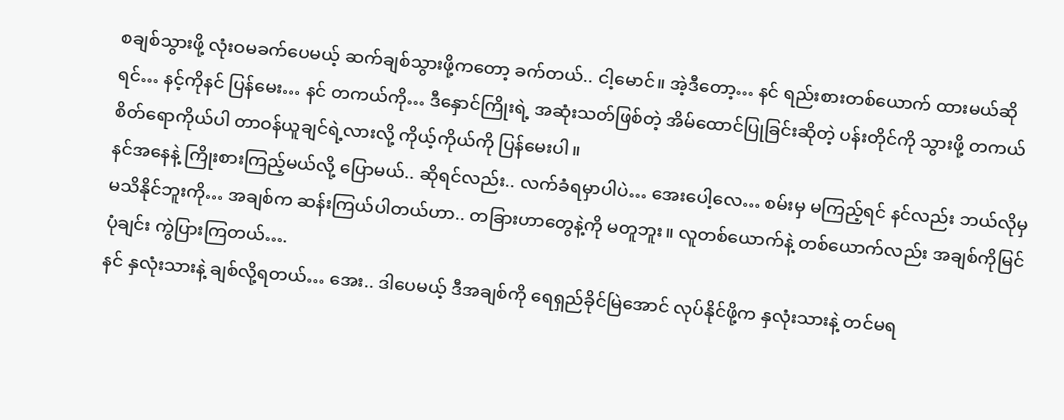စချစ်သွားဖို့ လုံးဝမခက်ပေမယ့် ဆက်ချစ်သွားဖို့ကတော့ ခက်တယ်.. ငါ့မောင်။ အဲ့ဒီတော့… နင် ရည်းစားတစ်ယောက် ထားမယ်ဆိုရင်… နင့်ကိုနင် ပြန်မေး… နင် တကယ်ကို… ဒီနှောင်ကြိုးရဲ့ အဆုံးသတ်ဖြစ်တဲ့ အိမ်ထောင်ပြုခြင်းဆိုတဲ့ ပန်းတိုင်ကို သွားဖို့ တကယ် စိတ်ရောကိုယ်ပါ တာဝန်ယူချင်ရဲ့လားလို့ ကိုယ့်ကိုယ်ကို ပြန်မေးပါ။
နင်အနေနဲ့ ကြိုးစားကြည့်မယ်လို့ ပြောမယ်.. ဆိုရင်လည်း.. လက်ခံရမှာပါပဲ… အေးပေါ့လေ… စမ်းမှ မကြည့်ရင် နင်လည်း ဘယ်လိုမှ မသိနိုင်ဘူးကို… အချစ်က ဆန်းကြယ်ပါတယ်ဟာ.. တခြားဟာတွေနဲ့ကို မတူဘူး။ လူတစ်ယောက်နဲ့ တစ်ယောက်လည်း အချစ်ကိုမြင်ပုံချင်း ကွဲပြားကြတယ်….
နင် နှလုံးသားနဲ့ ချစ်လို့ရတယ်… အေး.. ဒါပေမယ့် ဒီအချစ်ကို ရေရှည်ခိုင်မြဲအောင် လုပ်နိုင်ဖို့က နှလုံးသားနဲ့ တင်မရ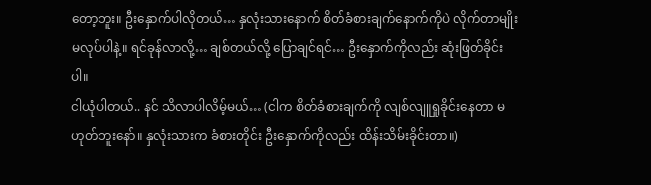တော့ဘူး။ ဦးနှောက်ပါလိုတယ်… နှလုံးသားနောက် စိတ်ခံစားချက်နောက်ကိုပဲ လိုက်တာမျိုး မလုပ်ပါနဲ့။ ရင်ခုန်လာလို့… ချစ်တယ်လို့ ပြောချင်ရင်… ဦးနှောက်ကိုလည်း ဆုံးဖြတ်ခိုင်းပါ။
ငါယုံပါတယ်.. နင် သိလာပါလိမ့်မယ်… (ငါက စိတ်ခံစားချက်ကို လျစ်လျူရှုခိုင်းနေတာ မဟုတ်ဘူးနော်။ နှလုံးသားက ခံစားတိုင်း ဦးနှောက်ကိုလည်း ထိန်းသိမ်းခိုင်းတာ။)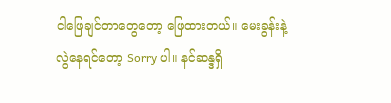ငါဖြေချင်တာတွေတော့ ဖြေထားတယ်။ မေးခွန်းနဲ့လွဲနေရင်တော့ Sorry ပါ။ နင်ဆန္ဒရှိ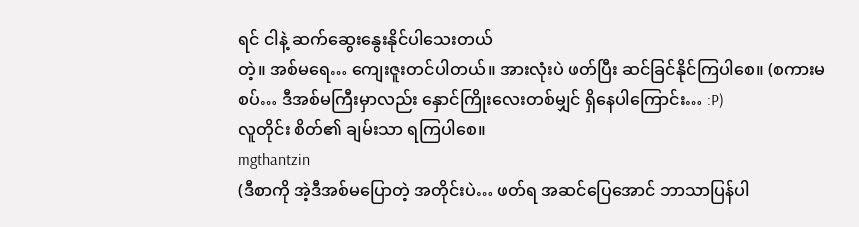ရင် ငါနဲ့ ဆက်ဆွေးနွေးနိုင်ပါသေးတယ်
တဲ့။ အစ်မရေ… ကျေးဇူးတင်ပါတယ်။ အားလုံးပဲ ဖတ်ပြီး ဆင်ခြင်နိုင်ကြပါစေ။ (စကားမစပ်… ဒီအစ်မကြီးမှာလည်း နှောင်ကြိုးလေးတစ်မျှင် ရှိနေပါကြောင်း… :P)
လူတိုင်း စိတ်၏ ချမ်းသာ ရကြပါစေ။
mgthantzin
(ဒီစာကို အဲ့ဒီအစ်မပြောတဲ့ အတိုင်းပဲ… ဖတ်ရ အဆင်ပြေအောင် ဘာသာပြန်ပါ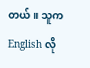တယ်။ သူက English လို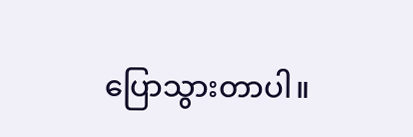ပြောသွားတာပါ။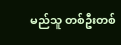မည်သူ တစ်ဦးတစ်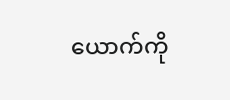ယောက်ကို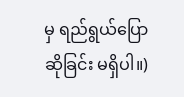မှ ရည်ရွယ်ပြောဆိုခြင်း မရှိပါ။)